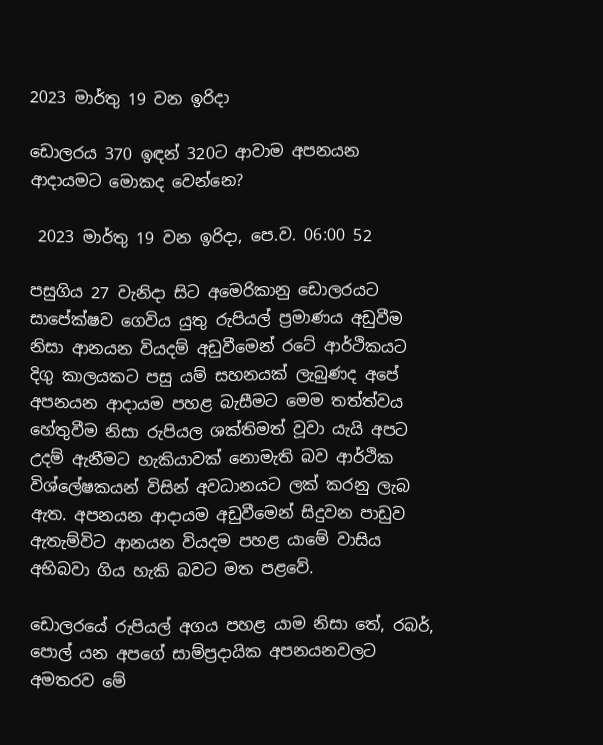2023 මාර්තු 19 වන ඉරිදා

ඩොලරය 370 ඉඳන් 320ට ආවාම අපනයන ආදායමට මොකද වෙන්නෙ?

 2023 මාර්තු 19 වන ඉරිදා, පෙ.ව. 06:00 52

පසුගිය 27 වැනිදා සිට අමෙරිකානු ඩොලරයට සාපේක්ෂව ගෙවිය යුතු රුපියල් ප්‍රමාණය අඩුවීම නිසා ආනයන වියදම් අඩුවීමෙන් රටේ ආර්ථිකයට දිගු කාලයකට පසු යම් සහනයක් ලැබුණද අපේ අපනයන ආදායම පහළ බැසීමට මෙම තත්ත්වය හේතුවීම නිසා රුපියල ශක්තිමත් වූවා යැයි අපට උදම් ඇනීමට හැකියාවක් නොමැති බව ආර්ථික විශ්ලේෂකයන් විසින් අවධානයට ලක් කරනු ලැබ ඇත. අපනයන ආදායම අඩුවීමෙන් සිදුවන පාඩුව ඇතැම්විට ආනයන වියදම පහළ යාමේ වාසිය අභිබවා ගිය හැකි බවට මත පළවේ.

ඩොලරයේ රුපියල් අගය පහළ යාම නිසා තේ, රබර්, පොල් යන අපගේ සාම්ප්‍රදායික අපනයනවලට අමතරව මේ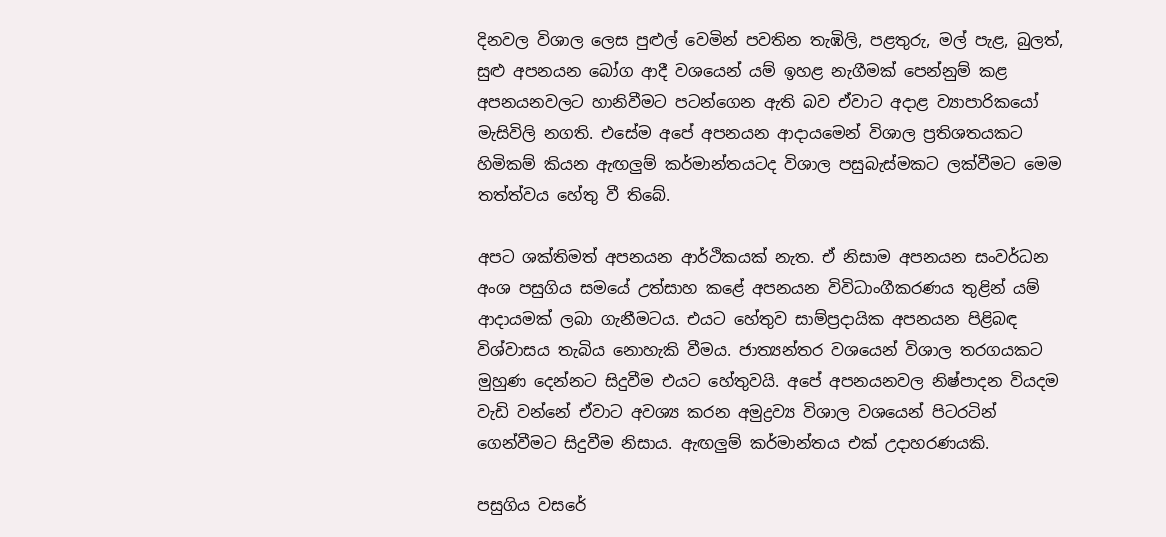දිනවල විශාල ලෙස පුළුල් වෙමින් පවතින තැඹිලි, පළතුරු, මල් පැළ, බුලත්, සුළු අපනයන බෝග ආදී වශයෙන් යම් ඉහළ නැගීමක් පෙන්නුම් කළ අපනයනවලට හානිවීමට පටන්ගෙන ඇති බව ඒවාට අදාළ ව්‍යාපාරිකයෝ මැසිවිලි නගති. එසේම අපේ අපනයන ආදායමෙන් විශාල ප්‍රතිශතයකට හිමිකම් කියන ඇඟලුම් කර්මාන්තයටද විශාල පසුබැස්මකට ලක්වීමට මෙම තත්ත්වය හේතු වී තිබේ.

අපට ශක්තිමත් අපනයන ආර්ථිකයක් නැත. ඒ නිසාම අපනයන සංවර්ධන අංශ පසුගිය සමයේ උත්සාහ කළේ අපනයන විවිධාංගීකරණය තුළින් යම් ආදායමක් ලබා ගැනීමටය. එයට හේතුව සාම්ප්‍රදායික අපනයන පිළිබඳ විශ්වාසය තැබිය නොහැකි වීමය. ජාත්‍යන්තර වශයෙන් විශාල තරගයකට මුහුණ දෙන්නට සිදුවීම එයට හේතුවයි. අපේ අපනයනවල නිෂ්පාදන වියදම වැඩි වන්නේ ඒවාට අවශ්‍ය කරන අමුද්‍රව්‍ය විශාල වශයෙන් පිටරටින් ගෙන්වීමට සිදුවීම නිසාය. ඇඟලුම් කර්මාන්තය එක් උදාහරණයකි.

පසුගිය වසරේ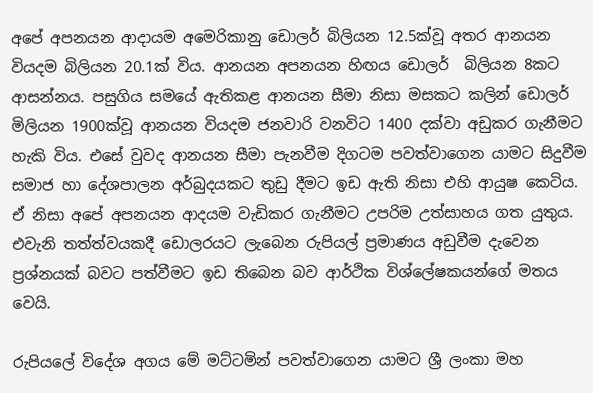අපේ අපනයන ආදායම අමෙරිකානු ඩොලර් බිලියන 12.5ක්වූ අතර ආනයන වියදම බිලියන 20.1ක් විය. ආනයන අපනයන හිඟය ඩොලර්  බිලියන 8කට ආසන්නය. පසුගිය සමයේ ඇතිකළ ආනයන සීමා නිසා මසකට කලින් ඩොලර් මිලියන 1900ක්වූ ආනයන වියදම ජනවාරි වනවිට 1400 දක්වා අඩුකර ගැනීමට හැකි විය. එසේ වුවද ආනයන සීමා පැනවීම දිගටම පවත්වාගෙන යාමට සිදුවීම සමාජ හා දේශපාලන අර්බුදයකට තුඩු දීමට ඉඩ ඇති නිසා එහි ආයුෂ කෙටිය. ඒ නිසා අපේ අපනයන ආදයම වැඩිකර ගැනීමට උපරිම උත්සාහය ගත යුතුය. එවැනි තත්ත්වයකදී ඩොලරයට ලැබෙන රුපියල් ප්‍රමාණය අඩුවීම දැවෙන ප්‍රශ්නයක් බවට පත්වීමට ඉඩ තිබෙන බව ආර්ථික විශ්ලේෂකයන්ගේ මතය වෙයි.

රුපියලේ විදේශ අගය මේ මට්ටමින් පවත්වාගෙන යාමට ශ්‍රී ලංකා මහ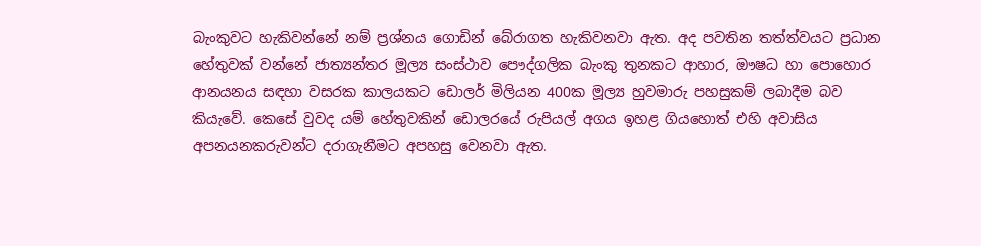බැංකුවට හැකිවන්නේ නම් ප්‍රශ්නය ගොඩින් බේරාගත හැකිවනවා ඇත. අද පවතින තත්ත්වයට ප්‍රධාන හේතුවක් වන්නේ ජාත්‍යන්තර මූල්‍ය සංස්ථාව පෞද්ගලික බැංකු තුනකට ආහාර, ඖෂධ හා පොහොර ආනයනය සඳහා වසරක කාලයකට ඩොලර් මිලියන 400ක මූල්‍ය හුවමාරු පහසුකම් ලබාදීම බව කියැවේ. කෙසේ වුවද යම් හේතුවකින් ඩොලරයේ රුපියල් අගය ඉහළ ගියහොත් එහි අවාසිය අපනයනකරුවන්ට දරාගැනීමට අපහසු වෙනවා ඇත.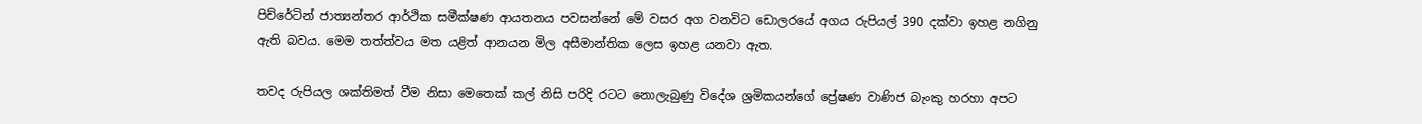පිච්රේටින් ජාත්‍යන්තර ආර්ථික සමීක්ෂණ ආයතනය පවසන්නේ මේ වසර අග වනවිට ඩොලරයේ අගය රුපියල් 390 දක්වා ඉහළ නගිනු ඇති බවය. මෙම තත්ත්වය මත යළිත් ආනයන මිල අසීමාන්තික ලෙස ඉහළ යනවා ඇත.

තවද රුපියල ශක්තිමත් වීම නිසා මෙතෙක් කල් නිසි පරිදි රටට නොලැබුණු විදේශ ශ්‍රමිකයන්ගේ ප්‍රේෂණ වාණිජ බැංකු හරහා අපට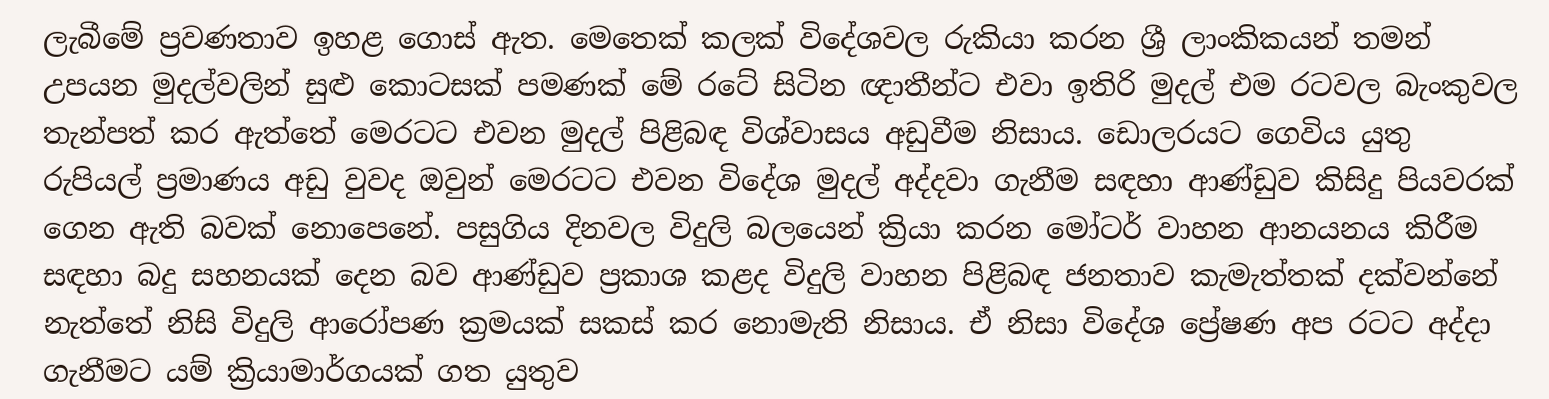ලැබීමේ ප්‍රවණතාව ඉහළ ගොස් ඇත. මෙතෙක් කලක් විදේශවල රුකියා කරන ශ්‍රී ලාංකිකයන් තමන් උපයන මුදල්වලින් සුළු කොටසක් පමණක් මේ රටේ සිටින ඥාතීන්ට එවා ඉතිරි මුදල් එම රටවල බැංකුවල තැන්පත් කර ඇත්තේ මෙරටට එවන මුදල් පිළිබඳ විශ්වාසය අඩුවීම නිසාය. ඩොලරයට ගෙවිය යුතු රුපියල් ප්‍රමාණය අඩු වුවද ඔවුන් මෙරටට එවන විදේශ මුදල් අද්දවා ගැනීම සඳහා ආණ්ඩුව කිසිදු පියවරක් ගෙන ඇති බවක් නොපෙනේ. පසුගිය දිනවල විදුලි බලයෙන් ක්‍රියා කරන මෝටර් වාහන ආනයනය කිරීම සඳහා බදු සහනයක් දෙන බව ආණ්ඩුව ප්‍රකාශ කළද විදුලි වාහන පිළිබඳ ජනතාව කැමැත්තක් දක්වන්නේ නැත්තේ නිසි විදුලි ආරෝපණ ක්‍රමයක් සකස් කර නොමැති නිසාය. ඒ නිසා විදේශ ප්‍රේෂණ අප රටට අද්දා ගැනීමට යම් ක්‍රියාමාර්ගයක් ගත යුතුව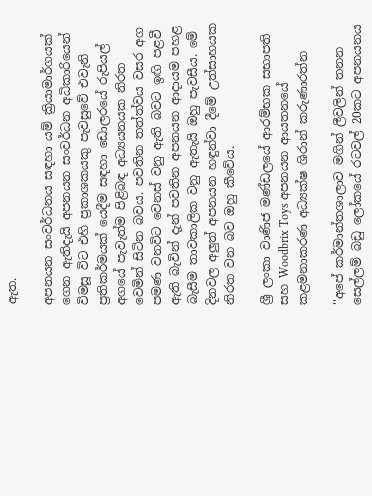ඇත.

අපනයන සංවර්ධනය සඳහා යම් ක්‍රියාමාර්ගයක් ගෙන ඇතිදැයි අපනයන සංවර්ධන අධිකාරියෙන් විමසූ විට එහි ප්‍රකාශකයකු පැවසුවේ එවැනි ප්‍රතිකර්මයක් යෙදීම සඳහා ඩොලරයේ රුපියල් අගයේ පැවැත්ම පිළිබඳ අධ්‍යයනයක නිරත වෙමින් සිටින බවය. පවතින තත්ත්වය වසර අග පමණ වනවිට වෙනස් වනු ඇති බවට ඉඟි පළවී ඇති බැවින් දැන් පවතින අපනයන ආදායම පහළ බැසීම තාවකාලික වනු ඇතැයි ඔහු පැවසීය. මේ දිනවල අලුත් අපනයන හඳුන්වා දීමේ උත්සාහයක නිරත වන බව ඔහු කීවේය.

ශ්‍රී ලංකා වාණිජ මණ්ඩලයේ ආරම්භක සභාපති සහ Woodbrix Toys අපනයන ආයතනයේ කළමනාකරණ අධ්‍යක්ෂ ශිරාන් කරුණාරත්න

''අපේ කර්මාන්තශාලාව මගින් ලීවලින් තනන සෙල්ලම් බඩු ලෝකයේ රටවල් 20කට අපනයනය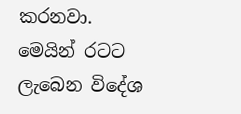කරනවා. මෙයින් රටට ලැබෙන විදේශ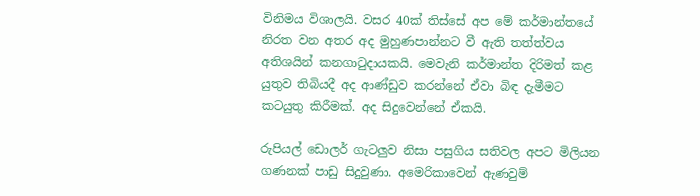විනිමය විශාලයි. වසර 40ක් තිස්සේ අප මේ කර්මාන්තයේ නිරත වන අතර අද මුහුණපාන්නට වී ඇති තත්ත්වය අතිශයින් කනගාටුදායකයි. මෙවැනි කර්මාන්ත දිරිමත් කළ යුතුව තිබියදී අද ආණ්ඩුව කරන්නේ ඒවා බිඳ දැමීමට කටයුතු කිරීමක්. අද සිදුවෙන්නේ ඒකයි.

රුපියල් ඩොලර් ගැටලුව නිසා පසුගිය සතිවල අපට මිලියන ගණනක් පාඩු සිදුවුණා. අමෙරිකාවෙන් ඇණවුම්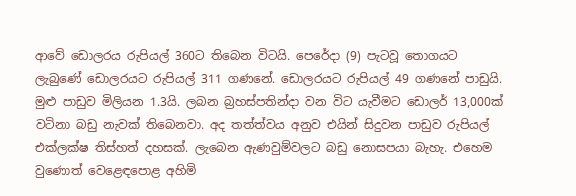ආවේ ඩොලරය රුපියල් 360ට තිබෙන විටයි. පෙරේදා (9) පැටවූ තොගයට ලැබුණේ ඩොලරයට රුපියල් 311 ගණනේ. ඩොලරයට රුපියල් 49 ගණනේ පාඩුයි. මුළු පාඩුව මිලියන 1.3යි. ලබන බ්‍රහස්පතින්දා වන විට යැවීමට ඩොලර් 13,000ක් වටිනා බඩු නැවක් තිබෙනවා. අද තත්ත්වය අනුව එයින් සිදුවන පාඩුව රුපියල් එක්ලක්ෂ තිස්හත් දහසක්. ලැබෙන ඇණවුම්වලට බඩු නොසපයා බැහැ. එහෙම වුණොත් වෙළෙඳපොළ අහිමි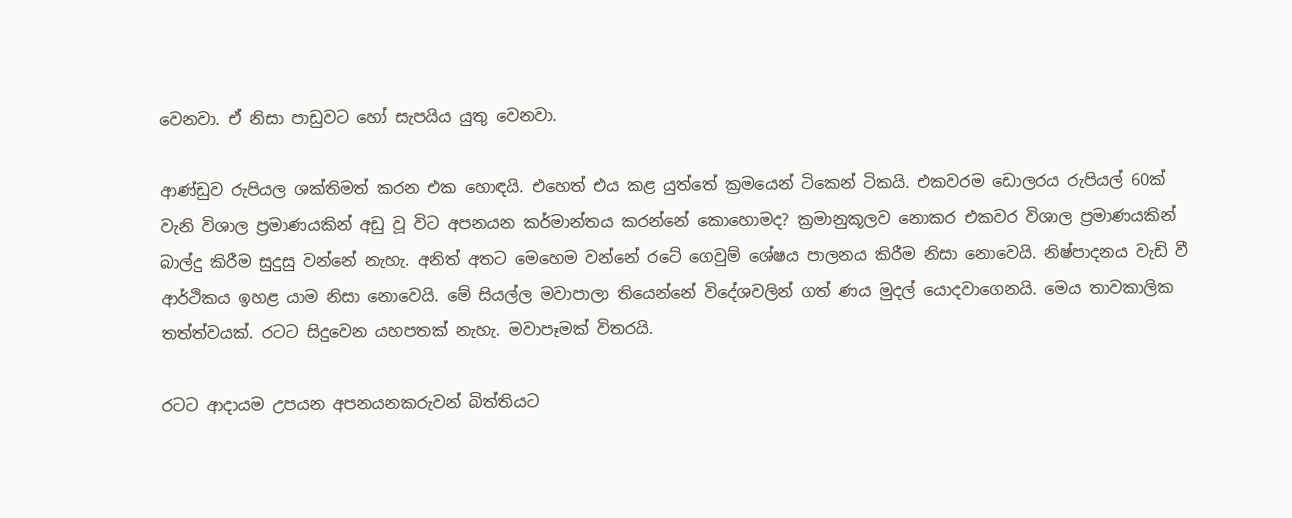වෙනවා. ඒ නිසා පාඩුවට හෝ සැපයිය යුතු වෙනවා.

ආණ්ඩුව රුපියල ශක්තිමත් කරන එක හොඳයි. එහෙත් එය කළ යුත්තේ ක්‍රමයෙන් ටිකෙන් ටිකයි. එකවරම ඩොලරය රුපියල් 60ක් වැනි විශාල ප්‍රමාණයකින් අඩු වූ විට අපනයන කර්මාන්තය කරන්නේ කොහොමද? ක්‍රමානුකූලව නොකර එකවර විශාල ප්‍රමාණයකින් බාල්දු කිරීම සුදුසු වන්නේ නැහැ. අනිත් අතට මෙහෙම වන්නේ රටේ ගෙවුම් ශේෂය පාලනය කිරීම නිසා නොවෙයි. නිෂ්පාදනය වැඩි වී ආර්ථිකය ඉහළ යාම නිසා නොවෙයි. මේ සියල්ල මවාපාලා තියෙන්නේ විදේශවලින් ගත් ණය මුදල් යොදවාගෙනයි. මෙය තාවකාලික තත්ත්වයක්. රටට සිදුවෙන යහපතක් නැහැ. මවාපෑමක් විතරයි.

රටට ආදායම උපයන අපනයනකරුවන් බිත්තියට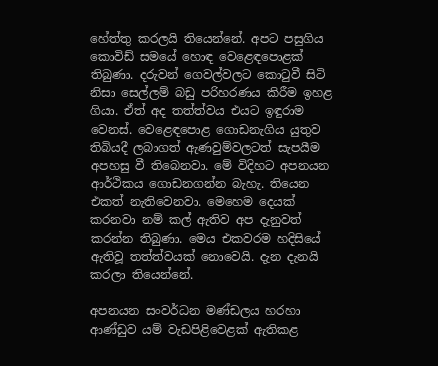හේත්තු කරලයි තියෙන්නේ. අපට පසුගිය කොවිඩ් සමයේ හොඳ වෙළෙඳපොළක් තිබුණා. දරුවන් ගෙවල්වලට කොටුවී සිටි නිසා සෙල්ලම් බඩු පරිහරණය කිරීම ඉහළ ගියා. ඒත් අද තත්ත්වය එයට ඉඳුරාම වෙනස්. වෙළෙඳපොළ ගොඩනැගිය යුතුව තිබියදී ලබාගත් ඇණවුම්වලටත් සැපයීම අපහසු වී තිබෙනවා. මේ විදිහට අපනයන ආර්ථිකය ගොඩනගන්න බැහැ. තියෙන එකත් නැතිවෙනවා. මෙහෙම දෙයක් කරනවා නම් කල් ඇතිව අප දැනුවත් කරන්න තිබුණා. මෙය එකවරම හදිසියේ ඇතිවූ තත්ත්වයක් නොවෙයි. දැන දැනයි කරලා තියෙන්නේ.

අපනයන සංවර්ධන මණ්ඩලය හරහා ආණ්ඩුව යම් වැඩපිළිවෙළක් ඇතිකළ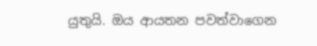යුතුයි. ඔය ආයතන පවත්වාගෙන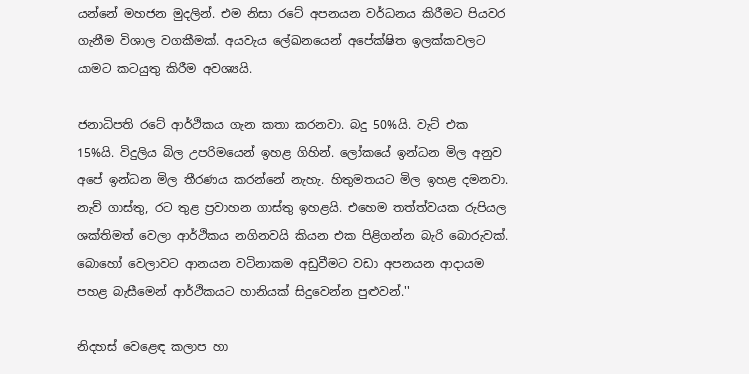යන්නේ මහජන මුදලින්. එම නිසා රටේ අපනයන වර්ධනය කිරීමට පියවර ගැනීම විශාල වගකීමක්. අයවැය ලේඛනයෙන් අපේක්ෂිත ඉලක්කවලට යාමට කටයුතු කිරීම අවශ්‍යයි.

ජනාධිපති රටේ ආර්ථිකය ගැන කතා කරනවා. බදු 50%යි. වැට් එක 15%යි. විදුලිය බිල උපරිමයෙන් ඉහළ ගිහින්. ලෝකයේ ඉන්ධන මිල අනුව අපේ ඉන්ධන මිල තීරණය කරන්නේ නැහැ. හිතුමතයට මිල ඉහළ දමනවා. නැව් ගාස්තු, රට තුළ ප්‍රවාහන ගාස්තු ඉහළයි. එහෙම තත්ත්වයක රුපියල ශක්තිමත් වෙලා ආර්ථිකය නගිනවයි කියන එක පිළිගන්න බැරි බොරුවක්. බොහෝ වෙලාවට ආනයන වටිනාකම අඩුවීමට වඩා අපනයන ආදායම පහළ බැසීමෙන් ආර්ථිකයට හානියක් සිදුවෙන්න පුළුවන්.''

නිදහස් වෙළෙඳ කලාප හා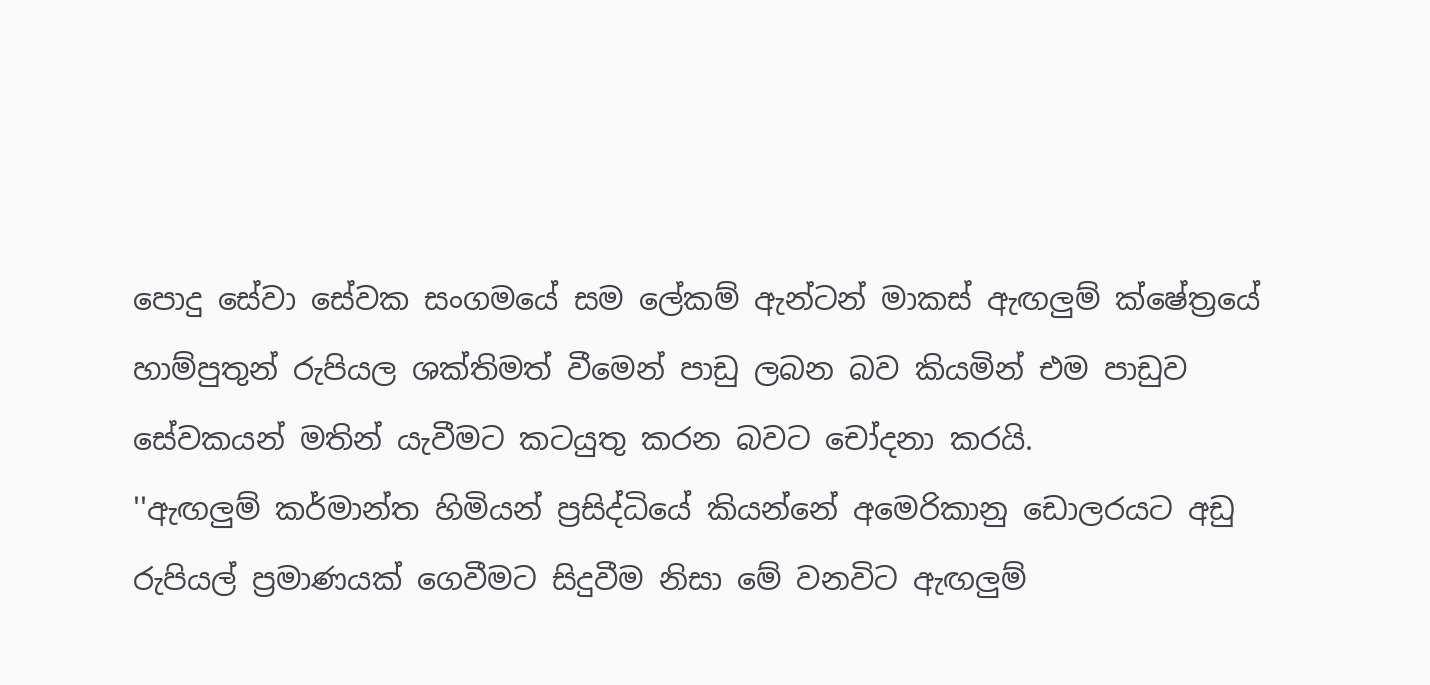පොදු සේවා සේවක සංගමයේ සම ලේකම් ඇන්ටන් මාකස් ඇඟලුම් ක්ෂේත්‍රයේ හාම්පුතුන් රුපියල ශක්තිමත් වීමෙන් පාඩු ලබන බව කියමින් එම පාඩුව සේවකයන් මතින් යැවීමට කටයුතු කරන බවට චෝදනා කරයි.
''ඇඟලුම් කර්මාන්ත හිමියන් ප්‍රසිද්ධියේ කියන්නේ අමෙරිකානු ඩොලරයට අඩු රුපියල් ප්‍රමාණයක් ගෙවීමට සිදුවීම නිසා මේ වනවිට ඇඟලුම්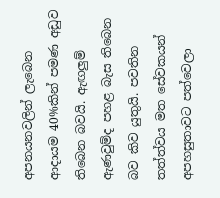අපනයනවලින් ලැබෙන ආදායම 40%කින් පමණ අඩුව තිබෙන බවයි. ඇඟලුම් ඇණවුම්ද පහළ බැස තිබෙන බව කිව යුතුයි. පවතින තත්ත්වය මත සේවකයන් අපහසුතාවට පත්වෙලා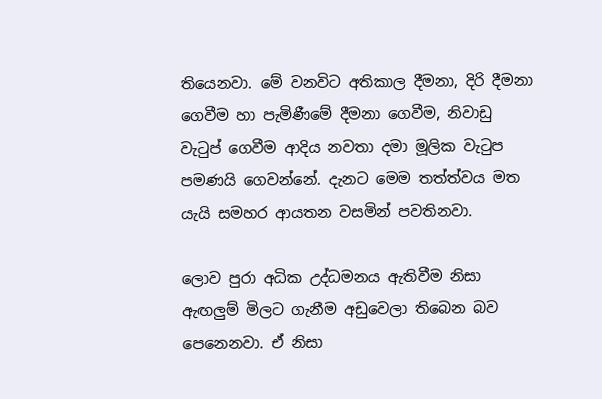තියෙනවා. මේ වනවිට අතිකාල දීමනා, දිරි දීමනා ගෙවීම හා පැමිණීමේ දීමනා ගෙවීම, නිවාඩු වැටුප් ගෙවීම ආදිය නවතා දමා මූලික වැටුප පමණයි ගෙවන්නේ. දැනට මෙම තත්ත්වය මත යැයි සමහර ආයතන වසමින් පවතිනවා.

ලොව පුරා අධික උද්ධමනය ඇතිවීම නිසා ඇඟලුම් මිලට ගැනීම අඩුවෙලා තිබෙන බව පෙනෙනවා. ඒ නිසා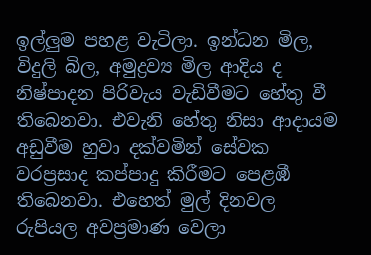ඉල්ලුම පහළ වැටිලා. ඉන්ධන මිල, විදුලි බිල, අමුද්‍රව්‍ය මිල ආදිය ද නිෂ්පාදන පිරිවැය වැඩිවීමට හේතු වී තිබෙනවා. එවැනි හේතු නිසා ආදායම අඩුවීම හුවා දක්වමින් සේවක වරප්‍රසාද කප්පාදු කිරීමට පෙළඹී තිබෙනවා. එහෙත් මුල් දිනවල රුපියල අවප්‍රමාණ වෙලා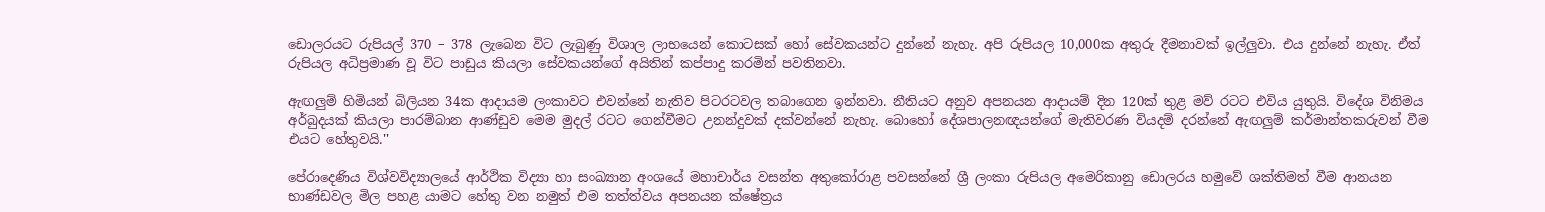ඩොලරයට රුපියල් 370 – 378 ලැබෙන විට ලැබුණු විශාල ලාභයෙන් කොටසක් හෝ සේවකයන්ට දුන්නේ නැහැ. අපි රුපියල 10,000ක අතුරු දීමනාවක් ඉල්ලුවා. එය දුන්නේ නැහැ. ඒත් රුපියල අධිප්‍රමාණ වූ විට පාඩුය කියලා සේවකයන්ගේ අයිතින් කප්පාදු කරමින් පවතිනවා.

ඇඟලුම් හිමියන් බිලියන 34ක ආදායම ලංකාවට එවන්නේ නැතිව පිටරටවල තබාගෙන ඉන්නවා. නීතියට අනුව අපනයන ආදායම් දින 120ක් තුළ මව් රටට එවිය යුතුයි. විදේශ විනිමය අර්බුදයක් කියලා පාරම්බාන ආණ්ඩුව මෙම මුදල් රටට ගෙන්වීමට උනන්දුවක් දක්වන්නේ නැහැ. බොහෝ දේශපාලනඥයන්ගේ මැතිවරණ වියදම් දරන්නේ ඇඟලුම් කර්මාන්තකරුවන් වීම එයට හේතුවයි.''

පේරාදෙණිය විශ්වවිද්‍යාලයේ ආර්ථික විද්‍යා හා සංඛ්‍යාන අංශයේ මහාචාර්ය වසන්ත අතුකෝරාළ පවසන්නේ ශ්‍රී ලංකා රුපියල අමෙරිකානු ඩොලරය හමුවේ ශක්තිමත් වීම ආනයන භාණ්ඩවල මිල පහළ යාමට හේතු වන නමුත් එම තත්ත්වය අපනයන ක්ෂේත්‍රය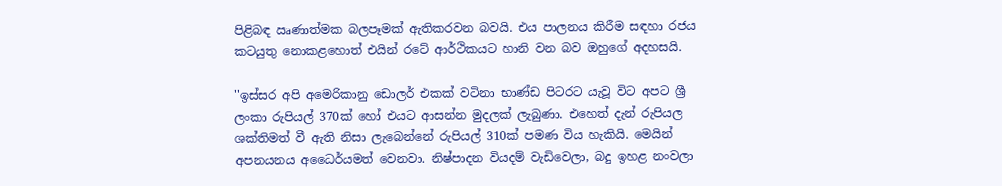පිළිබඳ ඍණාත්මක බලපෑමක් ඇතිකරවන බවයි. එය පාලනය කිරීම සඳහා රජය කටයුතු නොකළහොත් එයින් රටේ ආර්ථිකයට හානි වන බව ඔහුගේ අදහසයි.

''ඉස්සර අපි අමෙරිකානු ඩොලර් එකක් වටිනා භාණ්ඩ පිටරට යැවූ විට අපට ශ්‍රී ලංකා රුපියල් 370ක් හෝ එයට ආසන්න මුදලක් ලැබුණා. එහෙත් දැන් රුපියල ශක්තිමත් වී ඇති නිසා ලැබෙන්නේ රුපියල් 310ක් පමණ විය හැකියි. මෙයින් අපනයනය අධෛර්යමත් වෙනවා. නිෂ්පාදන වියදම් වැඩිවෙලා, බදු ඉහළ නංවලා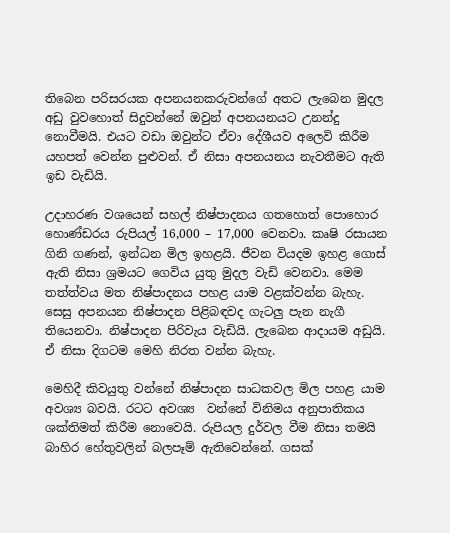තිබෙන පරිසරයක අපනයනකරුවන්ගේ අතට ලැබෙන මුදල අඩු වුවහොත් සිදුවන්නේ ඔවුන් අපනයනයට උනන්දු නොවීමයි. එයට වඩා ඔවුන්ට ඒවා දේශීයව අලෙවි කිරීම යහපත් වෙන්න පුළුවන්. ඒ නිසා අපනයනය නැවතීමට ඇති ඉඩ වැඩියි.

උදාහරණ වශයෙන් සහල් නිෂ්පාදනය ගතහොත් පොහොර හොණ්ඩරය රුපියල් 16,000 – 17,000 වෙනවා. කෘෂි රසායන ගිනි ගණන්, ඉන්ධන මිල ඉහළයි. ජීවන වියදම ඉහළ ගොස් ඇති නිසා ශ්‍රමයට ගෙවිය යුතු මුදල වැඩි වෙනවා. මෙම තත්ත්වය මත නිෂ්පාදනය පහළ යාම වළක්වන්න බැහැ. සෙසු අපනයන නිෂ්පාදන පිළිබඳවද ගැටලු පැන නැගී තියෙනවා. නිෂ්පාදන පිරිවැය වැඩියි. ලැබෙන ආදායම අඩුයි. ඒ නිසා දිගටම මෙහි නිරත වන්න බැහැ.

මෙහිදී කිවයුතු වන්නේ නිෂ්පාදන සාධකවල මිල පහළ යාම අවශ්‍ය බවයි. රටට අවශ්‍ය  වන්නේ විනිමය අනුපාතිකය ශක්තිමත් කිරීම නොවෙයි. රුපියල දුර්වල වීම නිසා තමයි බාහිර හේතුවලින් බලපෑම් ඇතිවෙන්නේ. ගසක්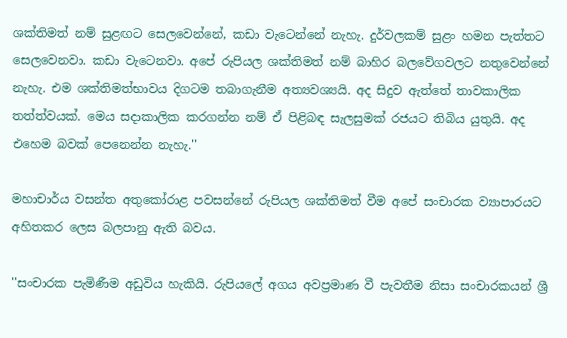ශක්තිමත් නම් සුළඟට සෙලවෙන්නේ, කඩා වැටෙන්නේ නැහැ. දුර්වලකම් සුළං හමන පැත්තට සෙලවෙනවා. කඩා වැටෙනවා. අපේ රුපියල ශක්තිමත් නම් බාහිර බලවේගවලට නතුවෙන්නේ නැහැ. එම ශක්තිමත්භාවය දිගටම තබාගැනීම අත්‍යවශ්‍යයි. අද සිදුව ඇත්තේ තාවකාලික තත්ත්වයක්. මෙය සදාකාලික කරගන්න නම් ඒ පිළිබඳ සැලසුමක් රජයට තිබිය යුතුයි. අද එහෙම බවක් පෙනෙන්න නැහැ.''

මහාචාර්ය වසන්ත අතුකෝරාළ පවසන්නේ රුපියල ශක්තිමත් වීම අපේ සංචාරක ව්‍යාපාරයට අහිතකර ලෙස බලපානු ඇති බවය.

''සංචාරක පැමිණීම අඩුවිය හැකියි. රුපියලේ අගය අවප්‍රමාණ වී පැවතීම නිසා සංචාරකයන් ශ්‍රී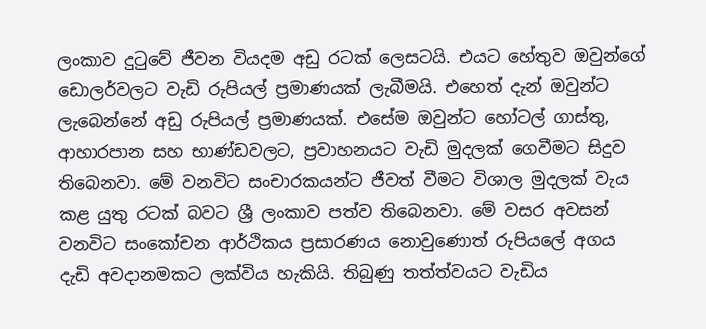ලංකාව දුටුවේ ජීවන වියදම අඩු රටක් ලෙසටයි. එයට හේතුව ඔවුන්ගේ ඩොලර්වලට වැඩි රුපියල් ප්‍රමාණයක් ලැබීමයි. එහෙත් දැන් ඔවුන්ට ලැබෙන්නේ අඩු රුපියල් ප්‍රමාණයක්. එසේම ඔවුන්ට හෝටල් ගාස්තු, ආහාරපාන සහ භාණ්ඩවලට, ප්‍රවාහනයට වැඩි මුදලක් ගෙවීමට සිදුව තිබෙනවා. මේ වනවිට සංචාරකයන්ට ජීවත් වීමට විශාල මුදලක් වැය කළ යුතු රටක් බවට ශ්‍රී ලංකාව පත්ව තිබෙනවා. මේ වසර අවසන් වනවිට සංකෝචන ආර්ථිකය ප්‍රසාරණය නොවුණොත් රුපියලේ අගය දැඩි අවදානමකට ලක්විය හැකියි. තිබුණු තත්ත්වයට වැඩිය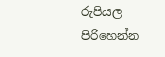රුපියල පිරිහෙන්න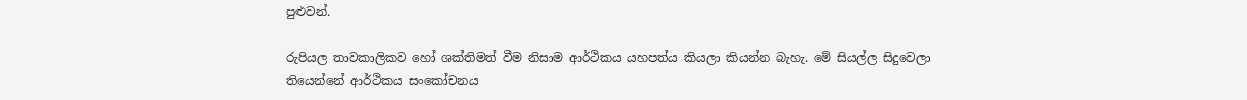පුළුවන්.

රුපියල තාවකාලිකව හෝ ශක්තිමත් වීම නිසාම ආර්ථිකය යහපත්ය කියලා කියන්න බැහැ. මේ සියල්ල සිදුවෙලා තියෙන්නේ ආර්ථිකය සංකෝචනය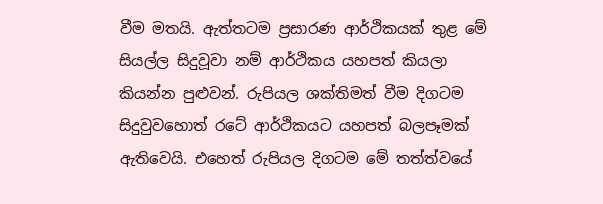වීම මතයි. ඇත්තටම ප්‍රසාරණ ආර්ථිකයක් තුළ මේ සියල්ල සිදුවූවා නම් ආර්ථිකය යහපත් කියලා කියන්න පුළුවන්. රුපියල ශක්තිමත් වීම දිගටම සිදුවුවහොත් රටේ ආර්ථිකයට යහපත් බලපෑමක් ඇතිවෙයි. එහෙත් රුපියල දිගටම මේ තත්ත්වයේ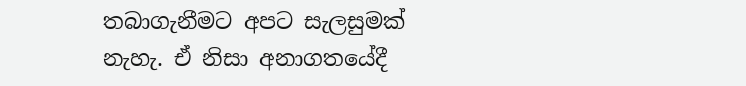තබාගැනීමට අපට සැලසුමක් නැහැ. ඒ නිසා අනාගතයේදී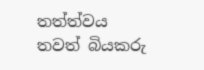තත්ත්වය තවත් බියකරු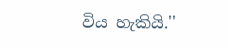විය හැකියි.''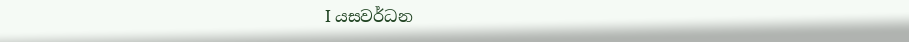I යසවර්ධන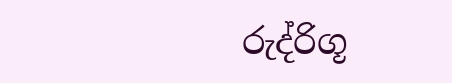රුද්රිගූ